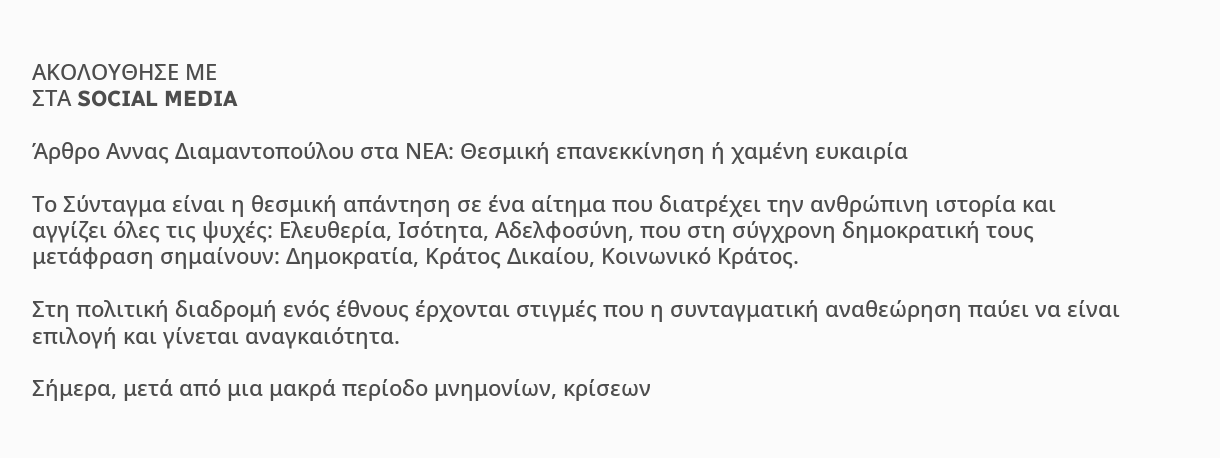ΑΚΟΛΟΥΘΗΣΕ ΜΕ
ΣΤΑ SOCIAL MEDIA

Άρθρο Αννας Διαμαντοπούλου στα ΝΕΑ: Θεσμική επανεκκίνηση ή χαμένη ευκαιρία

Το Σύνταγμα είναι η θεσμική απάντηση σε ένα αίτημα που διατρέχει την ανθρώπινη ιστορία και αγγίζει όλες τις ψυχές: Ελευθερία, Ισότητα, Αδελφοσύνη, που στη σύγχρονη δημοκρατική τους μετάφραση σημαίνουν: Δημοκρατία, Κράτος Δικαίου, Κοινωνικό Κράτος.

Στη πολιτική διαδρομή ενός έθνους έρχονται στιγμές που η συνταγματική αναθεώρηση παύει να είναι επιλογή και γίνεται αναγκαιότητα.

Σήμερα, μετά από μια μακρά περίοδο μνημονίων, κρίσεων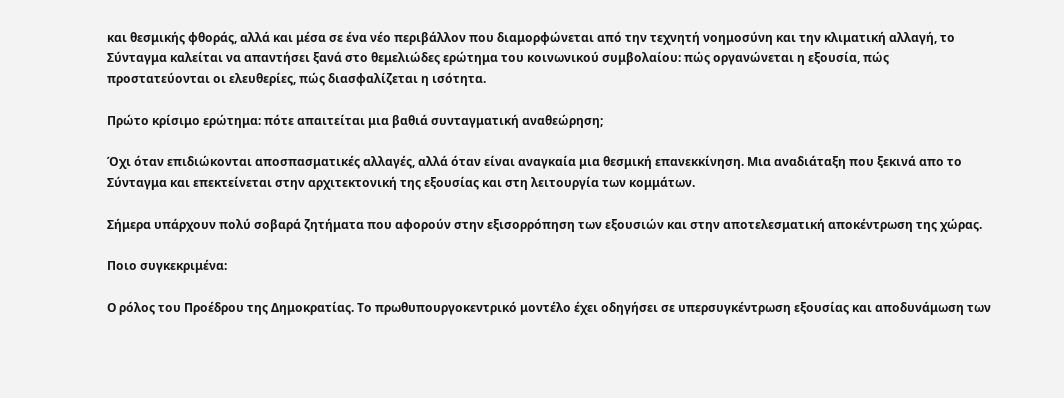και θεσμικής φθοράς, αλλά και μέσα σε ένα νέο περιβάλλον που διαμορφώνεται από την τεχνητή νοημοσύνη και την κλιματική αλλαγή, το Σύνταγμα καλείται να απαντήσει ξανά στο θεμελιώδες ερώτημα του κοινωνικού συμβολαίου: πώς οργανώνεται η εξουσία, πώς προστατεύονται οι ελευθερίες, πώς διασφαλίζεται η ισότητα.

Πρώτο κρίσιμο ερώτημα: πότε απαιτείται μια βαθιά συνταγματική αναθεώρηση;

Όχι όταν επιδιώκονται αποσπασματικές αλλαγές, αλλά όταν είναι αναγκαία μια θεσμική επανεκκίνηση. Μια αναδιάταξη που ξεκινά απο το Σύνταγμα και επεκτείνεται στην αρχιτεκτονική της εξουσίας και στη λειτουργία των κομμάτων.

Σήμερα υπάρχουν πολύ σοβαρά ζητήματα που αφορούν στην εξισορρόπηση των εξουσιών και στην αποτελεσματική αποκέντρωση της χώρας.

Ποιο συγκεκριμένα:

Ο ρόλος του Προέδρου της Δημοκρατίας. Το πρωθυπουργοκεντρικό μοντέλο έχει οδηγήσει σε υπερσυγκέντρωση εξουσίας και αποδυνάμωση των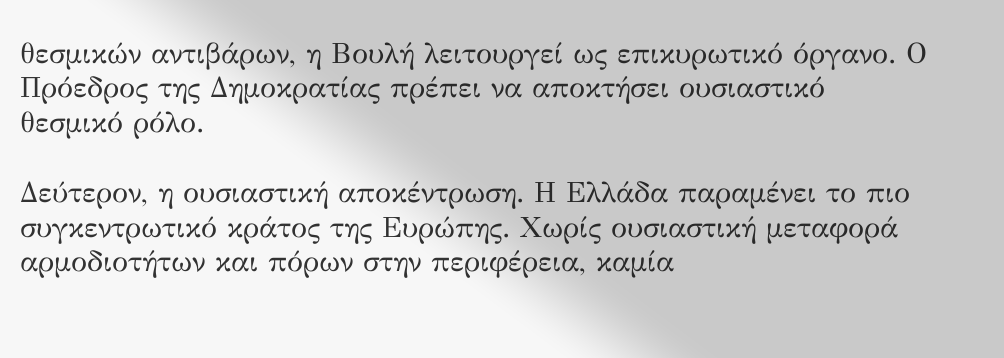θεσμικών αντιβάρων, η Βουλή λειτουργεί ως επικυρωτικό όργανο. Ο Πρόεδρος της Δημοκρατίας πρέπει να αποκτήσει ουσιαστικό θεσμικό ρόλο.

Δεύτερον, η ουσιαστική αποκέντρωση. Η Ελλάδα παραμένει το πιο συγκεντρωτικό κράτος της Ευρώπης. Χωρίς ουσιαστική μεταφορά αρμοδιοτήτων και πόρων στην περιφέρεια, καμία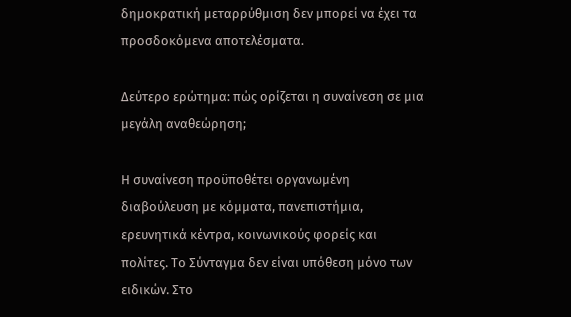δημοκρατική μεταρρύθμιση δεν μπορεί να έχει τα προσδοκόμενα αποτελέσματα.

Δεύτερο ερώτημα: πώς ορίζεται η συναίνεση σε μια μεγάλη αναθεώρηση;

Η συναίνεση προϋποθέτει οργανωμένη διαβούλευση με κόμματα, πανεπιστήμια, ερευνητικά κέντρα, κοινωνικούς φορείς και πολίτες. Το Σύνταγμα δεν είναι υπόθεση μόνο των ειδικών. Στο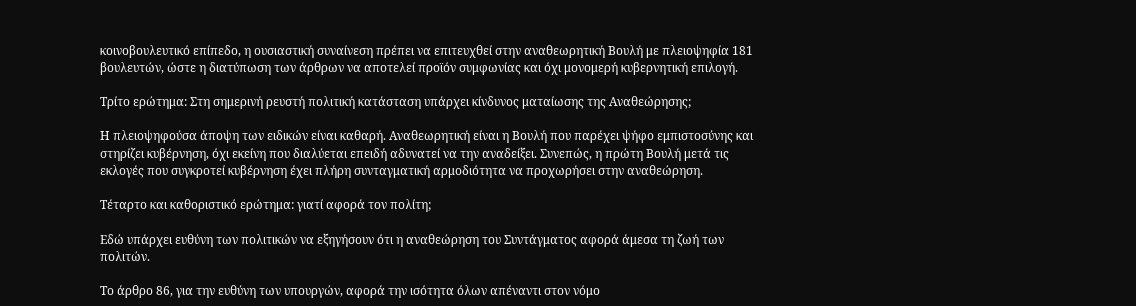κοινοβουλευτικό επίπεδο, η ουσιαστική συναίνεση πρέπει να επιτευχθεί στην αναθεωρητική Βουλή με πλειοψηφία 181 βουλευτών, ώστε η διατύπωση των άρθρων να αποτελεί προϊόν συμφωνίας και όχι μονομερή κυβερνητική επιλογή.

Τρίτο ερώτημα: Στη σημερινή ρευστή πολιτική κατάσταση υπάρχει κίνδυνος ματαίωσης της Αναθεώρησης;

Η πλειοψηφούσα άποψη των ειδικών είναι καθαρή. Αναθεωρητική είναι η Βουλή που παρέχει ψήφο εμπιστοσύνης και στηρίζει κυβέρνηση, όχι εκείνη που διαλύεται επειδή αδυνατεί να την αναδείξει. Συνεπώς, η πρώτη Βουλή μετά τις εκλογές που συγκροτεί κυβέρνηση έχει πλήρη συνταγματική αρμοδιότητα να προχωρήσει στην αναθεώρηση.

Τέταρτο και καθοριστικό ερώτημα: γιατί αφορά τον πολίτη;

Εδώ υπάρχει ευθύνη των πολιτικών να εξηγήσουν ότι η αναθεώρηση του Συντάγματος αφορά άμεσα τη ζωή των πολιτών.

Το άρθρο 86, για την ευθύνη των υπουργών, αφορά την ισότητα όλων απέναντι στον νόμο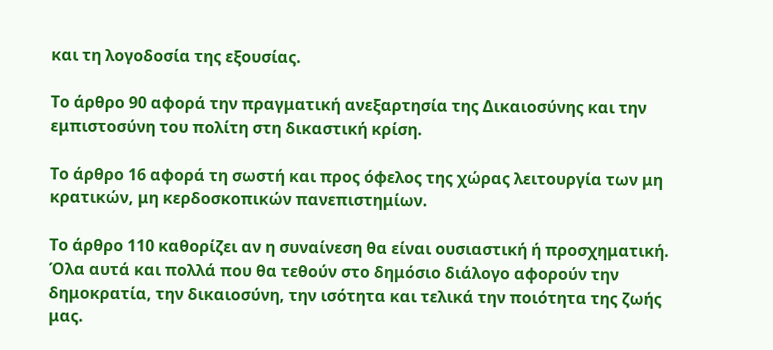και τη λογοδοσία της εξουσίας.

Το άρθρο 90 αφορά την πραγματική ανεξαρτησία της Δικαιοσύνης και την εμπιστοσύνη του πολίτη στη δικαστική κρίση.

Το άρθρο 16 αφορά τη σωστή και προς όφελος της χώρας λειτουργία των μη κρατικών, μη κερδοσκοπικών πανεπιστημίων.

Το άρθρο 110 καθορίζει αν η συναίνεση θα είναι ουσιαστική ή προσχηματική. Όλα αυτά και πολλά που θα τεθούν στο δημόσιο διάλογο αφορούν την δημοκρατία, την δικαιοσύνη, την ισότητα και τελικά την ποιότητα της ζωής μας.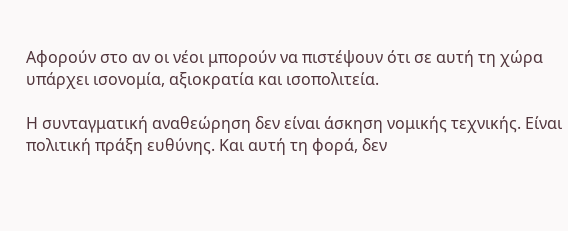Αφορούν στο αν οι νέοι μπορούν να πιστέψουν ότι σε αυτή τη χώρα υπάρχει ισονομία, αξιοκρατία και ισοπολιτεία.

Η συνταγματική αναθεώρηση δεν είναι άσκηση νομικής τεχνικής. Είναι πολιτική πράξη ευθύνης. Και αυτή τη φορά, δεν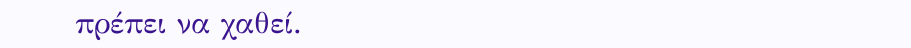πρέπει να χαθεί.